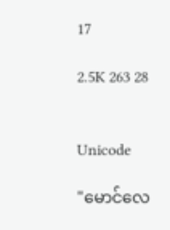17

2.5K 263 28


Unicode

"မောင်လေ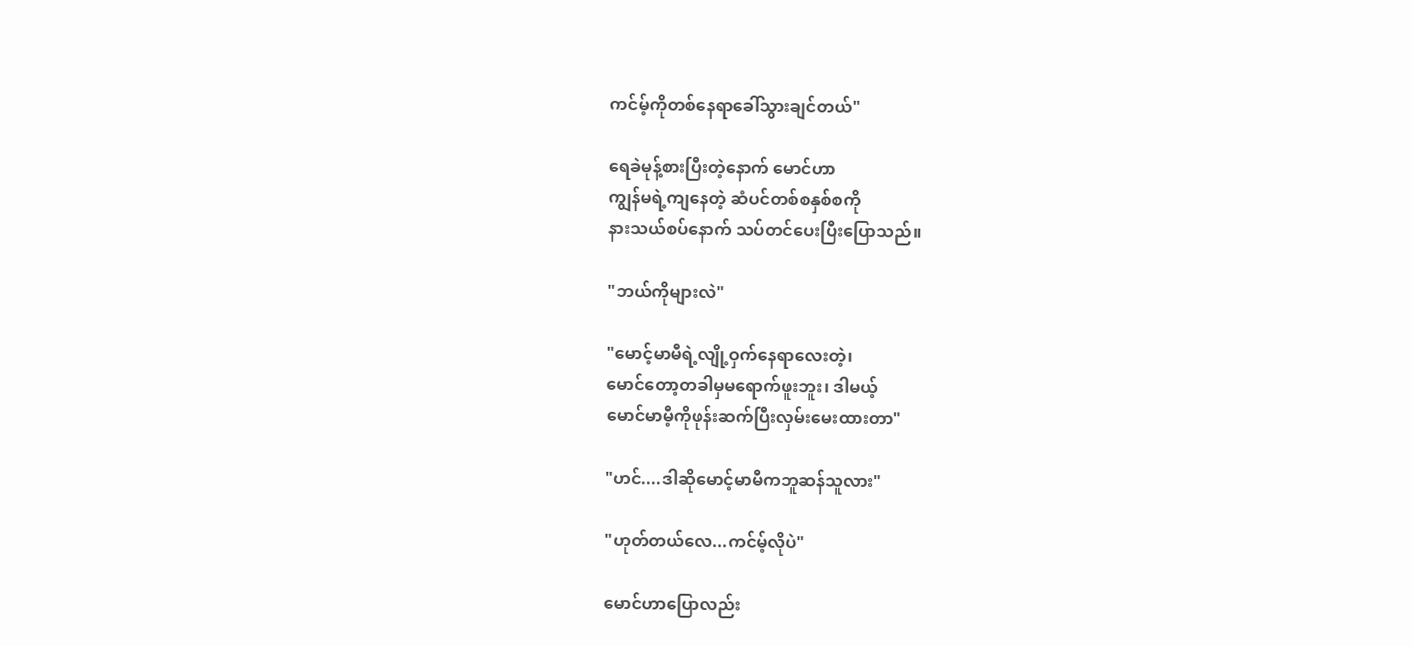ကင်မ့်ကိုတစ်နေရာခေါ်သွားချင်တယ်"

ရေခဲမုန့်စားပြီးတဲ့နောက် မောင်ဟာ
ကျွန်မရဲ့ကျနေတဲ့ ဆံပင်တစ်စနှစ်စကို
နားသယ်စပ်နောက် သပ်တင်ပေးပြီးပြောသည်။

"ဘယ်ကိုများလဲ"

"မောင့်မာမီရဲ့လျို့ဝှက်နေရာလေးတဲ့၊
မောင်တော့တခါမှမရောက်ဖူးဘူး၊ ဒါမယ့်
မောင်မာမီ့ကိုဖုန်းဆက်ပြီးလှမ်းမေးထားတာ"

"ဟင်....ဒါဆိုမောင့်မာမီကဘူဆန်သူလား"

"ဟုတ်တယ်လေ...ကင်မ့်လိုပဲ"

မောင်ဟာပြောလည်း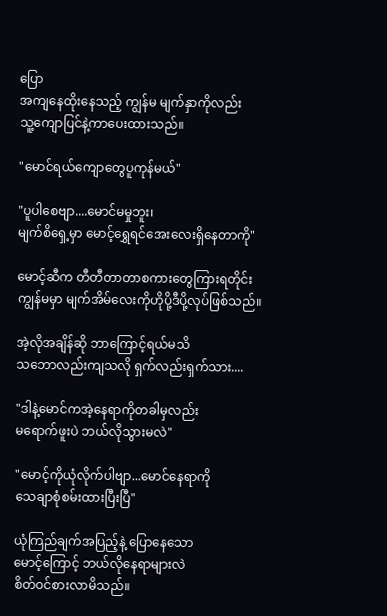ပြော
အကျနေထိုးနေသည့် ကျွန်မ မျက်နှာကိုလည်း
သူ့ကျောပြင်နဲ့ကာပေးထားသည်။

"မောင်ရယ်ကျောတွေပူကုန်မယ်"

"ပူပါစေဗျာ....မောင်မမှုဘူး၊
မျက်စိရှေ့မှာ မောင့်ရွှေရင်အေးလေးရှိနေတာကို"

မောင့်ဆီက တီတီတာတာစကားတွေကြားရတိုင်း
ကျွန်မမှာ မျက်အိမ်လေးကိုဟိုပို့ဒီပို့လုပ်ဖြစ်သည်။

အဲ့လိုအချိန်ဆို ဘာကြောင့်ရယ်မသိ
သဘောလည်းကျသလို ရှက်လည်းရှက်သား....

"ဒါနဲ့မောင်ကအဲ့နေရာကိုတခါမှလည်း
မရောက်ဖူးပဲ ဘယ်လိုသွားမလဲ"

"မောင့်ကိုယုံလိုက်ပါဗျာ...မောင်နေရာကို
သေချာစုံစမ်းထားပြီးပြီ"

ယုံကြည်ချက်အပြည့်နဲ့ ပြောနေသော
မောင့်ကြောင့် ဘယ်လိုနေရာများလဲ
စိတ်ဝင်စားလာမိသည်။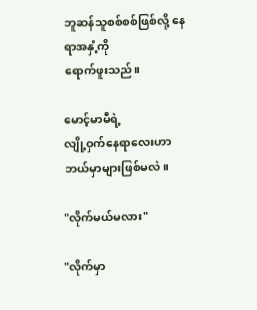ဘူဆန်သူစစ်စစ်ဖြစ်လို့ နေရာအနှံ့ကို
ရောက်ဖူးသည်။

မောင့်မာမီရဲ့
လျို့ဝှက်နေရာလေးဟာဘယ်မှာများဖြစ်မလဲ။

"လိုက်မယ်မလား"

"လိုက်မှာ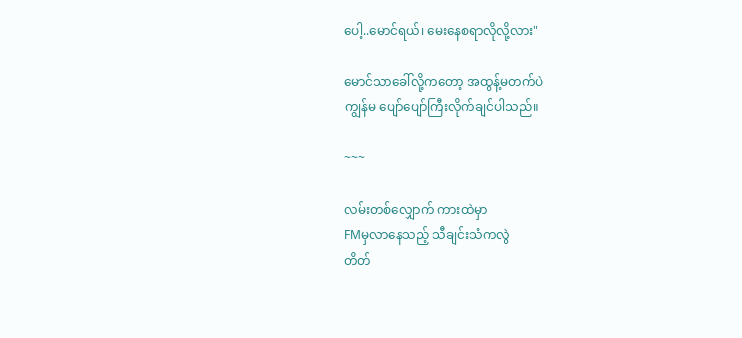ပေါ့..မောင်ရယ်၊ မေးနေစရာလိုလို့လား"

မောင်သာခေါ်လို့ကတော့ အထွန့်မတက်ပဲ
ကျွန်မ ပျော်ပျော်ကြီးလိုက်ချင်ပါသည်။

~~~

လမ်းတစ်လျှောက် ကားထဲမှာ
FMမှလာနေသည့် သီချင်းသံကလွဲ
တိတ်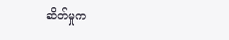ဆိတ်မှုက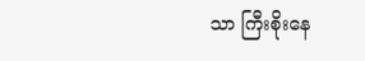သာ ကြီးစိုးနေ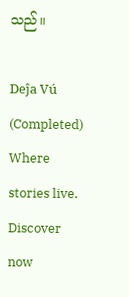သည်။

Deĵa Vú (Completed) Where stories live. Discover now